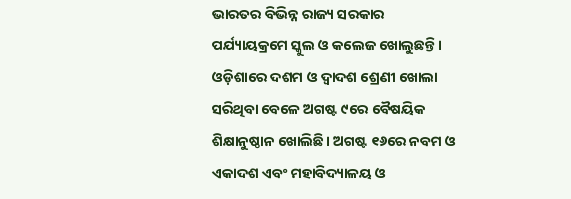ଭାରତର ବିଭିନ୍ନ ରାଜ୍ୟ ସରକାର ପର୍ଯ୍ୟାୟକ୍ରମେ ସ୍କୁଲ ଓ କଲେଜ ଖୋଲୁଛନ୍ତି। ଓଡ଼ିଶାରେ ଦଶମ ଓ ଦ୍ୱାଦଶ ଶ୍ରେଣୀ ଖୋଲା ସରିଥିବା ବେଳେ ଅଗଷ୍ଟ ୯ରେ ବୈଷୟିକ ଶିକ୍ଷାନୁଷ୍ଠାନ ଖୋଲିଛି। ଅଗଷ୍ଟ ୧୬ରେ ନବମ ଓ ଏକାଦଶ ଏବଂ ମହାବିଦ୍ୟାଳୟ ଓ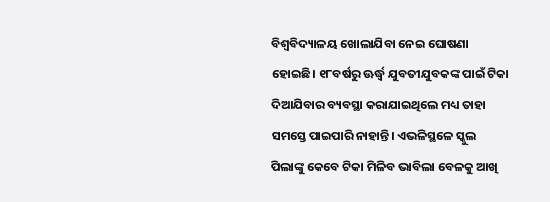ବିଶ୍ୱବିଦ୍ୟାଳୟ ଖୋଲାଯିବା ନେଇ ଘୋଷଣା ହୋଇଛି। ୧୮ବର୍ଷରୁ ଊର୍ଦ୍ଧ୍ୱ ଯୁବତୀଯୁବକଙ୍କ ପାଇଁ ଟିକା ଦିଆଯିବାର ବ୍ୟବସ୍ଥା କରାଯାଇଥିଲେ ମଧ୍ୟ ତାହା ସମସ୍ତେ ପାଇପାରି ନାହାନ୍ତି। ଏଭଳିସ୍ଥଳେ ସ୍କୁଲ ପିଲାଙ୍କୁ କେବେ ଟିକା ମିଳିବ ଭାବିଲା ବେଳକୁ ଆଖି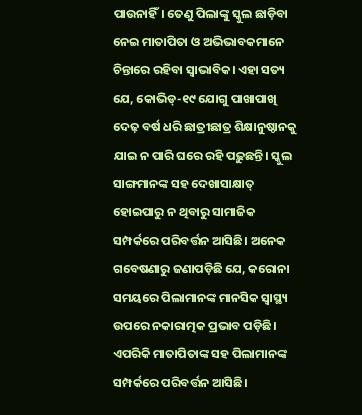ପାଉନାହିଁ। ତେଣୁ ପିଲାଙ୍କୁ ସ୍କୁଲ ଛାଡ଼ିବା ନେଇ ମାତାପିତା ଓ ଅଭିଭାବକମାନେ ଚିନ୍ତାରେ ରହିବା ସ୍ବାଭାବିକ। ଏହା ସତ୍ୟ ଯେ, କୋଭିଡ୍-୧୯ ଯୋଗୁ ପାଖାପାଖି ଦେଢ଼ ବର୍ଷ ଧରି ଛାତ୍ରୀଛାତ୍ର ଶିକ୍ଷାନୁଷ୍ଠାନକୁ ଯାଇ ନ ପାରି ଘରେ ରହି ପଢ଼ୁଛନ୍ତି। ସ୍କୁଲ ସାଙ୍ଗମାନଙ୍କ ସହ ଦେଖାସାକ୍ଷାତ୍ ହୋଇପାରୁ ନ ଥିବାରୁ ସାମାଜିକ ସମ୍ପର୍କରେ ପରିବର୍ତ୍ତନ ଆସିଛି। ଅନେକ ଗବେଷଣାରୁ ଜଣାପଡ଼ିଛି ଯେ, କରୋନା ସମୟରେ ପିଲାମାନଙ୍କ ମାନସିକ ସ୍ବାସ୍ଥ୍ୟ ଉପରେ ନକାରାତ୍ମକ ପ୍ରଭାବ ପଡ଼ିଛି। ଏପରିକି ମାତାପିତାଙ୍କ ସହ ପିଲାମାନଙ୍କ ସମ୍ପର୍କରେ ପରିବର୍ତ୍ତନ ଆସିଛି।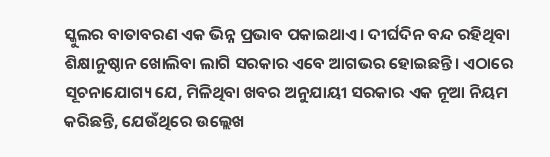ସ୍କୁଲର ବାତାବରଣ ଏକ ଭିନ୍ନ ପ୍ରଭାବ ପକାଇଥାଏ। ଦୀର୍ଘଦିନ ବନ୍ଦ ରହିଥିବା ଶିକ୍ଷାନୁଷ୍ଠାନ ଖୋଲିବା ଲାଗି ସରକାର ଏବେ ଆଗଭର ହୋଇଛନ୍ତି। ଏଠାରେ ସୂଚନାଯୋଗ୍ୟ ଯେ, ମିଳିଥିବା ଖବର ଅନୁଯାୟୀ ସରକାର ଏକ ନୂଆ ନିୟମ କରିଛନ୍ତି, ଯେଉଁଥିରେ ଉଲ୍ଲେଖ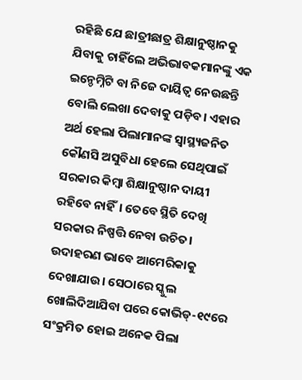ରହିଛି ଯେ ଛାତ୍ରୀଛାତ୍ର ଶିକ୍ଷାନୁଷ୍ଠାନକୁ ଯିବାକୁ ଚାହିଁଲେ ଅଭିଭାବକମାନଙ୍କୁ ଏକ ଇନ୍ଡେମ୍ନିଟି ବା ନିଜେ ଦାୟିତ୍ୱ ନେଉଛନ୍ତି ବୋଲି ଲେଖା ଦେବାକୁ ପଡ଼ିବ। ଏହାର ଅର୍ଥ ହେଲା ପିଲାମାନଙ୍କ ସ୍ବାସ୍ଥ୍ୟଜନିତ କୌଣସି ଅସୁବିଧା ହେଲେ ସେଥିପାଇଁ ସରକାର କିମ୍ବା ଶିକ୍ଷାନୁଷ୍ଠାନ ଦାୟୀ ରହିବେ ନାହିଁ। ତେବେ ସ୍ଥିତି ଦେଖି ସରକାର ନିଷ୍ପତ୍ତି ନେବା ଉଚିତ। ଉଦାହରଣ ଭାବେ ଆମେରିକାକୁ ଦେଖାଯାଉ। ସେଠାରେ ସ୍କୁଲ ଖୋଲିଦିଆଯିବା ପରେ କୋଭିଡ୍-୧୯ରେ ସଂକ୍ରମିତ ହୋଇ ଅନେକ ପିଲା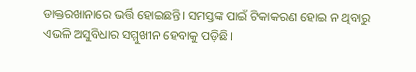ଡାକ୍ତରଖାନାରେ ଭର୍ତ୍ତି ହୋଇଛନ୍ତି। ସମସ୍ତଙ୍କ ପାଇଁ ଟିକାକରଣ ହୋଇ ନ ଥିବାରୁ ଏଭଳି ଅସୁବିଧାର ସମ୍ମୁଖୀନ ହେବାକୁ ପଡ଼ିଛି।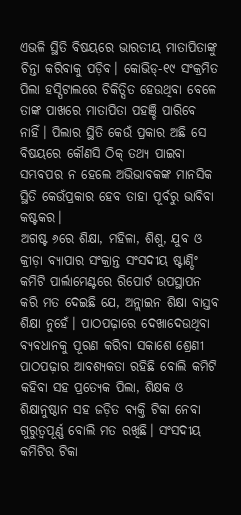ଏଭଳି ସ୍ଥିତି ବିଷୟରେ ଭାରତୀୟ ମାତାପିତାଙ୍କୁ ଚିନ୍ତା କରିବାକୁ ପଡ଼ିବ। କୋଭିଡ୍-୧୯ ସଂକ୍ରମିତ ପିଲା ହସ୍ପିଟାଲରେ ଚିକିତ୍ସିତ ହେଉଥିବା ବେଳେ ତାଙ୍କ ପାଖରେ ମାତାପିତା ପହଞ୍ଚି ପାରିବେ ନାହିଁ। ପିଲାର ସ୍ଥିତି କେଉଁ ପ୍ରକାର ଅଛି ସେ ବିଷୟରେ କୌଣସି ଠିକ୍ ତଥ୍ୟ ପାଇବା ସମ୍ଭବପର ନ ହେଲେ ଅଭିଭାବକଙ୍କ ମାନସିକ ସ୍ଥିତି କେଉଁପ୍ରକାର ହେବ ତାହା ପୂର୍ବରୁ ଭାବିବା କଷ୍ଟକର।
ଅଗଷ୍ଟ ୬ରେ ଶିକ୍ଷା, ମହିଳା, ଶିଶୁ, ଯୁବ ଓ କ୍ରୀଡ଼ା ବ୍ୟାପାର ସଂକ୍ରାନ୍ତ ସଂସଦୀୟ ଷ୍ଟାଣ୍ଡିଂ କମିଟି ପାର୍ଲାମେଣ୍ଟରେ ରିପୋର୍ଟ ଉପସ୍ଥାପନ କରି ମତ ଦେଇଛି ଯେ, ଅନ୍ଲାଇନ ଶିକ୍ଷା ବାସ୍ତବ ଶିକ୍ଷା ନୁହେଁ। ପାଠପଢ଼ାରେ ଦେଖାଦେଉଥିବା ବ୍ୟବଧାନକୁ ପୂରଣ କରିବା ସକାଶେ ଶ୍ରେଣୀ ପାଠପଢ଼ାର ଆବଶ୍ୟକତା ରହିଛି ବୋଲି କମିଟି କହିବା ସହ ପ୍ରତ୍ୟେକ ପିଲା, ଶିକ୍ଷକ ଓ ଶିକ୍ଷାନୁଷ୍ଠାନ ସହ ଜଡ଼ିତ ବ୍ୟକ୍ତି ଟିକା ନେବା ଗୁରୁତ୍ୱପୂର୍ଣ୍ଣ ବୋଲି ମତ ରଖିଛି। ସଂସଦୀୟ କମିଟିର ଟିକା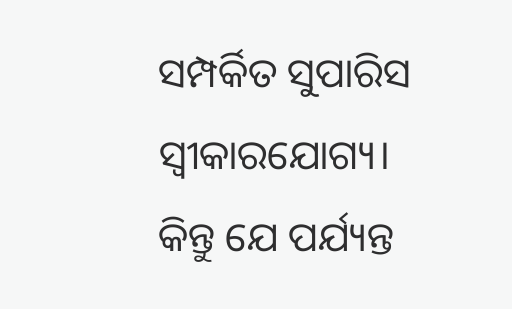ସମ୍ପର୍କିତ ସୁପାରିସ ସ୍ବୀକାରଯୋଗ୍ୟ। କିନ୍ତୁ ଯେ ପର୍ଯ୍ୟନ୍ତ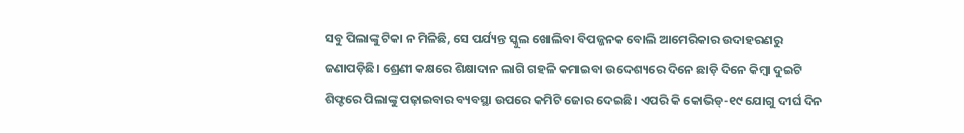ସବୁ ପିଲାଙ୍କୁ ଟିକା ନ ମିଳିଛି, ସେ ପର୍ଯ୍ୟନ୍ତ ସ୍କୁଲ ଖୋଲିବା ବିପଜ୍ଜନକ ବୋଲି ଆମେରିକାର ଉଦାହରଣରୁ ଜଣାପଡ଼ିଛି। ଶ୍ରେଣୀ କକ୍ଷରେ ଶିକ୍ଷାଦାନ ଲାଗି ଗହଳି କମାଇବା ଉଦ୍ଦେଶ୍ୟରେ ଦିନେ ଛାଡ଼ି ଦିନେ କିମ୍ବା ଦୁଇଟି ଶିଫ୍ଟରେ ପିଲାଙ୍କୁ ପଢ଼ାଇବାର ବ୍ୟବସ୍ଥା ଉପରେ କମିଟି ଜୋର ଦେଇଛି। ଏପରି କି କୋଭିଡ୍-୧୯ ଯୋଗୁ ଦୀର୍ଘ ଦିନ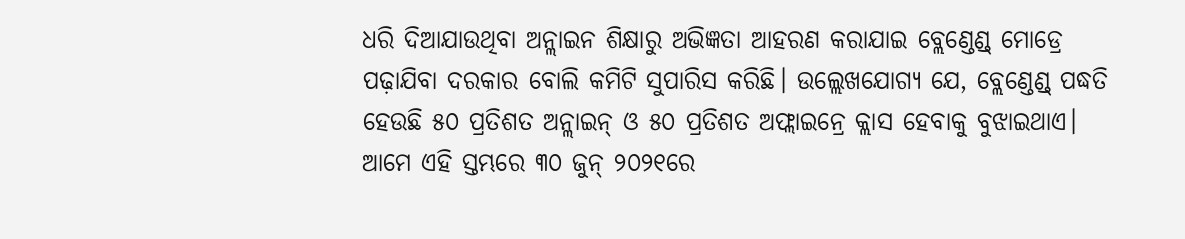ଧରି ଦିଆଯାଉଥିବା ଅନ୍ଲାଇନ ଶିକ୍ଷାରୁ ଅଭିଜ୍ଞତା ଆହରଣ କରାଯାଇ ବ୍ଲେଣ୍ଡେଣ୍ଡ୍ ମୋଡ୍ରେ ପଢ଼ାଯିବା ଦରକାର ବୋଲି କମିଟି ସୁପାରିସ କରିଛି। ଉଲ୍ଲେଖଯୋଗ୍ୟ ଯେ, ବ୍ଲେଣ୍ଡେଣ୍ଡ୍ ପଦ୍ଧତି ହେଉଛି ୫୦ ପ୍ରତିଶତ ଅନ୍ଲାଇନ୍ ଓ ୫୦ ପ୍ରତିଶତ ଅଫ୍ଲାଇନ୍ରେ କ୍ଲାସ ହେବାକୁ ବୁଝାଇଥାଏ। ଆମେ ଏହି ସ୍ତମ୍ଭରେ ୩୦ ଜୁନ୍ ୨୦୨୧ରେ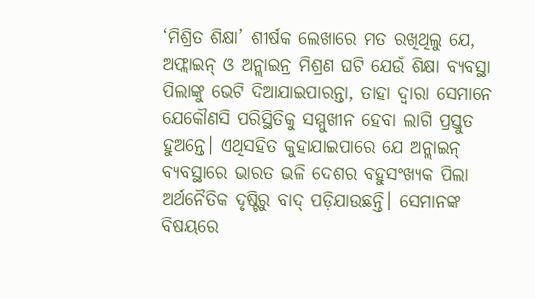‘ମିଶ୍ରିତ ଶିକ୍ଷା’ ଶୀର୍ଷକ ଲେଖାରେ ମତ ରଖିଥିଲୁ ଯେ, ଅଫ୍ଲାଇନ୍ ଓ ଅନ୍ଲାଇନ୍ର ମିଶ୍ରଣ ଘଟି ଯେଉଁ ଶିକ୍ଷା ବ୍ୟବସ୍ଥା ପିଲାଙ୍କୁ ଭେଟି ଦିଆଯାଇପାରନ୍ତା, ତାହା ଦ୍ୱାରା ସେମାନେ ଯେକୌଣସି ପରିସ୍ଥିତିକୁ ସମ୍ମୁଖୀନ ହେବା ଲାଗି ପ୍ରସ୍ତୁତ ହୁଅନ୍ତେ। ଏଥିସହିତ କୁହାଯାଇପାରେ ଯେ ଅନ୍ଲାଇନ୍ ବ୍ୟବସ୍ଥାରେ ଭାରତ ଭଳି ଦେଶର ବହୁସଂଖ୍ୟକ ପିଲା ଅର୍ଥନୈତିକ ଦୃଷ୍ଟିରୁ ବାଦ୍ ପଡ଼ିଯାଉଛନ୍ତି। ସେମାନଙ୍କ ବିଷୟରେ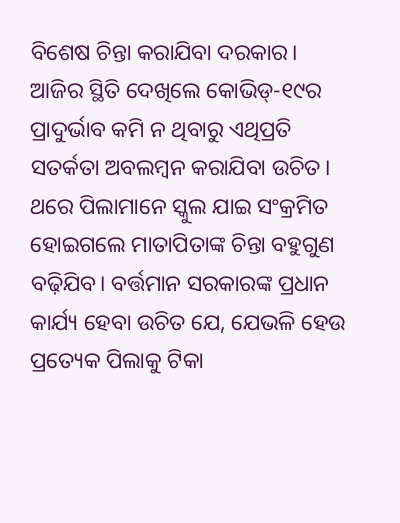ବିଶେଷ ଚିନ୍ତା କରାଯିବା ଦରକାର।
ଆଜିର ସ୍ଥିତି ଦେଖିଲେ କୋଭିଡ୍-୧୯ର ପ୍ରାଦୁର୍ଭାବ କମି ନ ଥିବାରୁ ଏଥିପ୍ରତି ସତର୍କତା ଅବଲମ୍ବନ କରାଯିବା ଉଚିତ। ଥରେ ପିଲାମାନେ ସ୍କୁଲ ଯାଇ ସଂକ୍ରମିତ ହୋଇଗଲେ ମାତାପିତାଙ୍କ ଚିନ୍ତା ବହୁଗୁଣ ବଢ଼ିଯିବ। ବର୍ତ୍ତମାନ ସରକାରଙ୍କ ପ୍ରଧାନ କାର୍ଯ୍ୟ ହେବା ଉଚିତ ଯେ, ଯେଭଳି ହେଉ ପ୍ରତ୍ୟେକ ପିଲାକୁ ଟିକା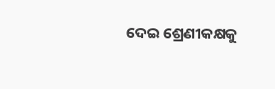ଦେଇ ଶ୍ରେଣୀକକ୍ଷକୁ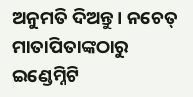ଅନୁମତି ଦିଅନ୍ତୁ। ନଚେତ୍ ମାତାପିତାଙ୍କଠାରୁ ଇଣ୍ଡେମ୍ନିଟି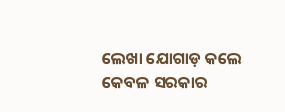ଲେଖା ଯୋଗାଡ଼ କଲେ କେବଳ ସରକାର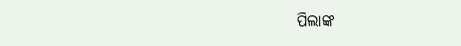ପିଲାଙ୍କ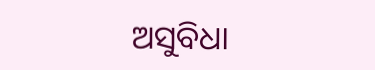ଅସୁବିଧା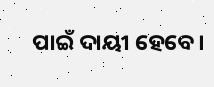ପାଇଁ ଦାୟୀ ହେବେ।